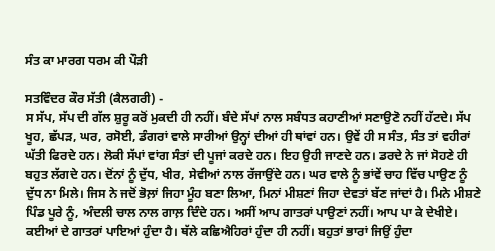ਸੰਤ ਕਾ ਮਾਰਗ ਧਰਮ ਕੀ ਪੌੜੀ

ਸਤਵਿੰਦਰ ਕੌਰ ਸੱਤੀ (ਕੈਲਗਰੀ) -
ਸ ਸੱਪ, ਸੱਪ ਦੀ ਗੱਲ ਸ਼ੁਰੂ ਕਰੋਂ ਮੁਕਦੀ ਹੀ ਨਹੀਂ। ਬੰਦੇ ਸੱਪਾਂ ਨਾਲ ਸਬੰਧਤ ਕਹਾਣੀਆਂ ਸਣਾਉਣੋ ਨਹੀਂ ਹੱਟਦੇ। ਸੱਪ ਖੂਹ, ਛੱਪੜ, ਘਰ, ਰਸੋਈ, ਡੰਗਰਾਂ ਵਾਲੇ ਸਾਰੀਆਂ ਉਨ੍ਹਾਂ ਦੀਆਂ ਹੀ ਥਾਂਵਾਂ ਹਨ। ਉਵੇਂ ਹੀ ਸ ਸੰਤ, ਸੰਤ ਤਾਂ ਵਹੀਰਾਂ ਘੱਤੀ ਫਿਰਦੇ ਹਨ। ਲੋਕੀ ਸੱਪਾਂ ਵਾਂਗ ਸੰਤਾਂ ਦੀ ਪੂਜਾਂ ਕਰਦੇ ਹਨ। ਇਹ ਉਹੀ ਜਾਣਦੇ ਹਨ। ਡਰਦੇ ਨੇ ਜਾਂ ਸੋਹਣੇ ਹੀ ਬਹੁਤ ਲੱਗਦੇ ਹਨ। ਦੋਂਨਾਂ ਨੂੰ ਦੁੱਧ, ਖੀਰ, ਸੇਵੀਆਂ ਨਾਲ ਰੱਜਾਉਂਦੇ ਹਨ। ਘਰ ਵਾਲੇ ਨੂੰ ਭਾਂਵੇਂ ਚਾਹ ਵਿੱਚ ਪਾਉਣ ਨੂੰ ਦੁੱਧ ਨਾ ਮਿਲੇ। ਜਿਸ ਨੇ ਜਦੋਂ ਭੋਲ਼ਾਂ ਜਿਹਾ ਮੂੰਹ ਬਣਾ ਲਿਆ, ਮਿਨਾਂ ਮੀਸ਼ਣਾਂ ਜਿਹਾ ਦੇਵਤਾਂ ਬੱਣ ਜਾਂਦਾਂ ਹੈ। ਮਿਨੇ ਮੀਸ਼ਣੇ ਪਿੰਡ ਪੂਰੇ ਨੂੰ, ਅੰਦਲੀ ਚਾਲ ਨਾਲ ਗਾਲ਼ ਦਿੰਦੇ ਹਨ। ਅਸੀਂ ਆਪ ਗਾਤਰਾਂ ਪਾਉਣਾਂ ਨਹੀਂ। ਆਪ ਪਾ ਕੇ ਦੇਖੀਏ। ਕਈਆਂ ਦੇ ਗਾਤਰਾਂ ਪਾਇਆਂ ਹੁੰਦਾ ਹੈ। ਥੱਲੇ ਕਛਿਐਹਿਰਾਂ ਹੁੰਦਾ ਹੀ ਨਹੀਂ। ਬਹੁਤਾਂ ਭਾਰਾਂ ਜਿਉਂ ਹੁੰਦਾ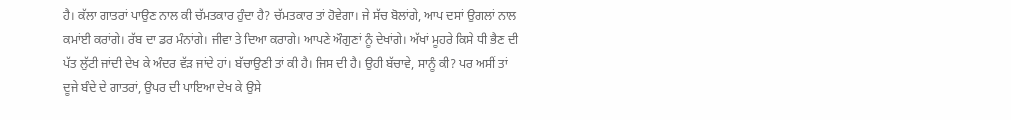ਹੈ। ਕੱਲਾ ਗਾਤਰਾਂ ਪਾਉਣ ਨਾਲ ਕੀ ਚੱਮਤਕਾਰ ਹੁੰਦਾ ਹੈ? ਚੱਮਤਕਾਰ ਤਾਂ ਹੋਵੇਗਾ। ਜੇ ਸੱਚ ਬੋਲਾਂਗੇ, ਆਪ ਦਸਾਂ ਉਗਲਾਂ ਨਾਲ ਕਮਾਂਈ ਕਰਾਂਗੇ। ਰੱਬ ਦਾ ਡਰ ਮੰਨਾਂਗੇ। ਜੀਵਾ ਤੇ ਦਿਆ ਕਰਾਗੇ। ਆਪਣੇ ਔਗੁਣਾਂ ਨੂੰ ਦੇਖਾਂਗੇ। ਅੱਖਾਂ ਮੂਹਰੇ ਕਿਸੇ ਧੀ ਭੈਣ ਦੀ ਪੱਤ ਲੁੱਟੀ ਜਾਂਦੀ ਦੇਖ ਕੇ ਅੰਦਰ ਵੱੜ ਜਾਂਦੇ ਹਾਂ। ਬੱਚਾਉਣੀ ਤਾਂ ਕੀ ਹੈ। ਜਿਸ ਦੀ ਹੈ। ਉਹੀ ਬੱਚਾਵੇ, ਸਾਨੂੰ ਕੀ? ਪਰ ਅਸੀਂ ਤਾਂ ਦੂਜੇ ਬੰਦੇ ਦੇ ਗਾਤਰਾਂ, ਉਪਰ ਦੀ ਪਾਇਆ ਦੇਖ ਕੇ ਉਸੇ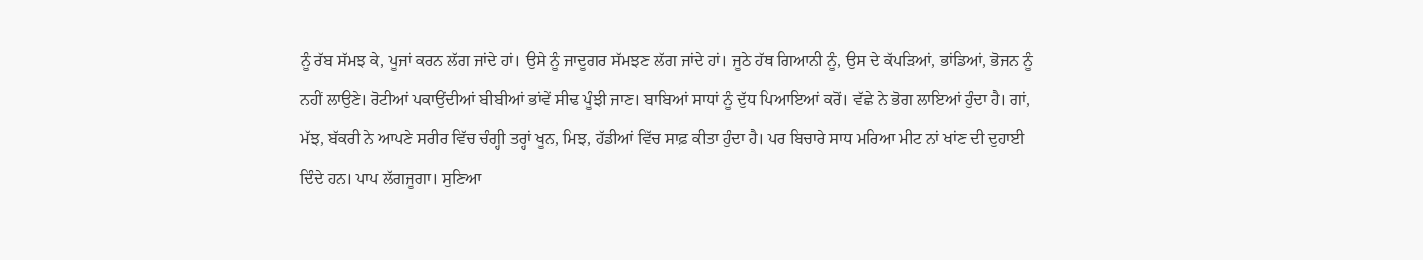ਨੂੰ ਰੱਬ ਸੱਮਝ ਕੇ, ਪੂਜਾਂ ਕਰਨ ਲੱਗ ਜਾਂਦੇ ਹਾਂ। ਉਸੇ ਨੂੰ ਜਾਦੂਗਰ ਸੱਮਝਣ ਲੱਗ ਜਾਂਦੇ ਹਾਂ। ਜੂਠੇ ਹੱਥ ਗਿਆਨੀ ਨੂੰ, ਉਸ ਦੇ ਕੱਪੜਿਆਂ, ਭਾਂਡਿਆਂ, ਭੋਜਨ ਨੂੰ ਨਹੀਂ ਲਾਉਣੇ। ਰੋਟੀਆਂ ਪਕਾਉਂਦੀਆਂ ਬੀਬੀਆਂ ਭਾਂਵੇਂ ਸੀਢ ਪੂੰਝੀ ਜਾਣ। ਬਾਬਿਆਂ ਸਾਧਾਂ ਨੂੰ ਦੁੱਧ ਪਿਆਇਆਂ ਕਰੋਂ। ਵੱਛੇ ਨੇ ਭੋਗ ਲਾਇਆਂ ਹੁੰਦਾ ਹੈ। ਗਾਂ, ਮੱਝ, ਬੱਕਰੀ ਨੇ ਆਪਣੇ ਸਰੀਰ ਵਿੱਚ ਚੰਗ੍ਹੀ ਤਰ੍ਹਾਂ ਖੂਨ, ਮਿਝ, ਹੱਡੀਆਂ ਵਿੱਚ ਸਾਫ਼ ਕੀਤਾ ਹੁੰਦਾ ਹੈ। ਪਰ ਬਿਚਾਰੇ ਸਾਧ ਮਰਿਆ ਮੀਟ ਨਾਂ ਖਾਂਣ ਦੀ ਦੁਹਾਈ ਦਿੰਦੇ ਹਨ। ਪਾਪ ਲੱਗਜੂਗਾ। ਸੁਣਿਆ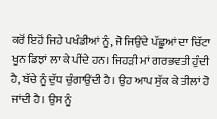ਕਰੋਂ ਇਹੋਂ ਜਿਹੇ ਪਖੰਡੀਆਂ ਨੂੰ, ਜੋ ਜਿਉਂਦੇ ਪੱਛੂਆਂ ਦਾ ਚਿੱਟਾ ਖੂਨ ਡਿਝਾਂ ਲਾ ਕੇ ਪੀਂਦੇ ਹਨ। ਜਿਹੜੀ ਮਾਂ ਗਰਭਵਤੀ ਹੁੰਦੀ ਹੈ, ਬੱਚੇ ਨੂੰ ਦੁੱਧ ਚੁੰਗਾਉਂਦੀ ਹੈ। ਉਹ ਆਪ ਸੁੱਕ ਕੇ ਤੀਲਾਂ ਹੋ ਜਾਂਦੀ ਹੈ। ਉਸ ਨੂੰ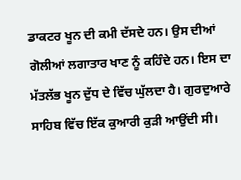ਡਾਕਟਰ ਖੂਨ ਦੀ ਕਮੀ ਦੱਸਦੇ ਹਨ। ਉਸ ਦੀਆਂ ਗੋਲੀਆਂ ਲਗਾਤਾਰ ਖਾਣ ਨੂੰ ਕਹਿੰਦੇ ਹਨ। ਇਸ ਦਾ ਮੱਤਲੱਭ ਖੂਨ ਦੁੱਧ ਦੇ ਵਿੱਚ ਘੁੱਲਦਾ ਹੈ। ਗੁਰਦੁਆਰੇ ਸਾਹਿਬ ਵਿੱਚ ਇੱਕ ਕੁਆਰੀ ਕੁੜੀ ਆਉਂਦੀ ਸੀ।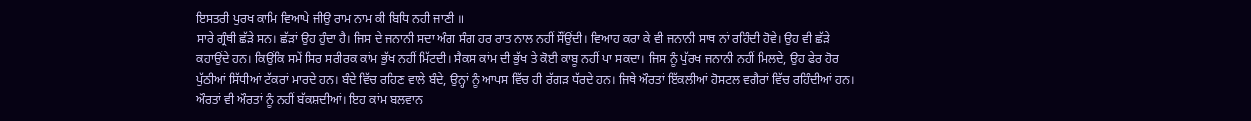ਇਸਤਰੀ ਪੁਰਖ ਕਾਮਿ ਵਿਆਪੇ ਜੀਉ ਰਾਮ ਨਾਮ ਕੀ ਬਿਧਿ ਨਹੀ ਜਾਣੀ ॥
ਸਾਰੇ ਗ੍ਰੰਥੀ ਛੱੜੇ ਸਨ। ਛੱੜਾਂ ਉਹ ਹੁੰਦਾ ਹੈ। ਜਿਸ ਦੇ ਜਨਾਨੀ ਸਦਾ ਅੰਗ ਸੰਗ ਹਰ ਰਾਤ ਨਾਲ ਨਹੀਂ ਸੌਂਉਂਦੀ। ਵਿਆਹ ਕਰਾ ਕੇ ਵੀ ਜਨਾਨੀ ਸਾਥ ਨਾਂ ਰਹਿੰਦੀ ਹੋਵੇ। ਉਹ ਵੀ ਛੱੜੇ ਕਹਾਉਂਦੇ ਹਨ। ਕਿਉਂਕਿ ਸਮੇਂ ਸਿਰ ਸਰੀਰਕ ਕਾਂਮ ਭੁੱਖ ਨਹੀਂ ਮਿੱਟਦੀ। ਸੈਕਸ ਕਾਂਮ ਦੀ ਭੁੱਖ ਤੇ ਕੋਈ ਕਾਬੂ ਨਹੀਂ ਪਾ ਸਕਦਾ। ਜਿਸ ਨੂੰ ਪੁੱਰਖ ਜਨਾਨੀ ਨਹੀਂ ਮਿਲਦੇ, ਉਹ ਫੇਰ ਹੋਰ ਪੁੱਠੀਆਂ ਸਿੱਧੀਆਂ ਟੱਕਰਾਂ ਮਾਰਦੇ ਹਨ। ਬੰਦੇ ਵਿੱਚ ਰਹਿਣ ਵਾਲੇ ਬੰਦੇ, ਉਨ੍ਹਾਂ ਨੂੰ ਆਪਸ ਵਿੱਚ ਹੀ ਰੱਗੜ ਧੱਰਦੇ ਹਨ। ਜਿਥੇ ਔਰਤਾਂ ਇੱਕਲੀਆਂ ਹੋਸਟਲ ਵਗੈਰਾਂ ਵਿੱਚ ਰਹਿੰਦੀਆਂ ਹਨ। ਔਰਤਾਂ ਵੀ ਔਰਤਾਂ ਨੂੰ ਨਹੀਂ ਬੱਕਸ਼ਦੀਆਂ। ਇਹ ਕਾਂਮ ਬਲਵਾਨ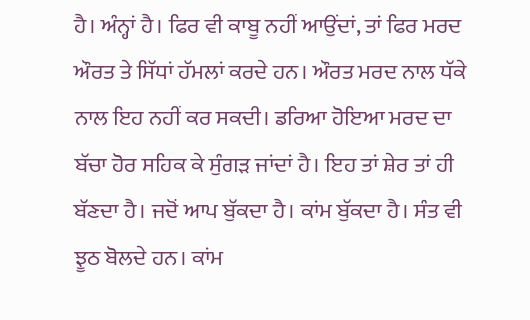ਹੈ। ਅੰਨ੍ਹਾਂ ਹੈ। ਫਿਰ ਵੀ ਕਾਬੂ ਨਹੀਂ ਆਉਂਦਾਂ, ਤਾਂ ਫਿਰ ਮਰਦ ਔਰਤ ਤੇ ਸਿੱਧਾਂ ਹੱਮਲਾਂ ਕਰਦੇ ਹਨ। ਔਰਤ ਮਰਦ ਨਾਲ ਧੱਕੇ ਨਾਲ ਇਹ ਨਹੀਂ ਕਰ ਸਕਦੀ। ਡਰਿਆ ਹੋਇਆ ਮਰਦ ਦਾ ਬੱਚਾ ਹੋਰ ਸਹਿਕ ਕੇ ਸੁੰਗੜ ਜਾਂਦਾਂ ਹੈ। ਇਹ ਤਾਂ ਸ਼ੇਰ ਤਾਂ ਹੀ ਬੱਣਦਾ ਹੈ। ਜਦੋਂ ਆਪ ਬੁੱਕਦਾ ਹੈ। ਕਾਂਮ ਬੁੱਕਦਾ ਹੈ। ਸੰਤ ਵੀ ਝੂਠ ਬੋਲਦੇ ਹਨ। ਕਾਂਮ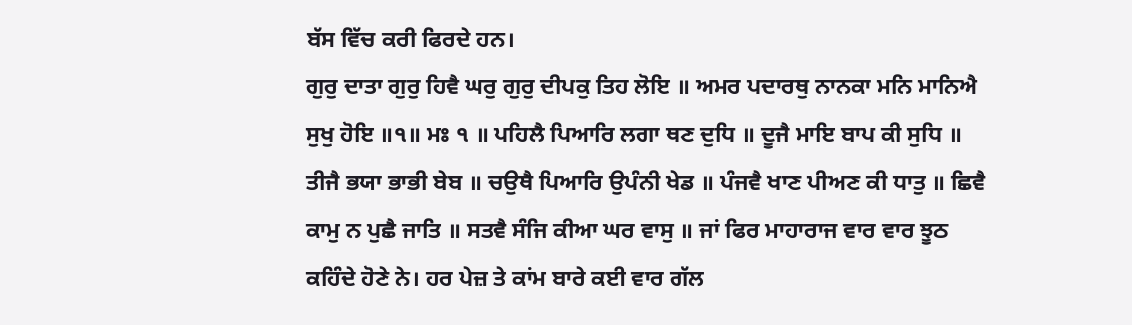ਬੱਸ ਵਿੱਚ ਕਰੀ ਫਿਰਦੇ ਹਨ।
ਗੁਰੁ ਦਾਤਾ ਗੁਰੁ ਹਿਵੈ ਘਰੁ ਗੁਰੁ ਦੀਪਕੁ ਤਿਹ ਲੋਇ ॥ ਅਮਰ ਪਦਾਰਥੁ ਨਾਨਕਾ ਮਨਿ ਮਾਨਿਐ ਸੁਖੁ ਹੋਇ ॥੧॥ ਮਃ ੧ ॥ ਪਹਿਲੈ ਪਿਆਰਿ ਲਗਾ ਥਣ ਦੁਧਿ ॥ ਦੂਜੈ ਮਾਇ ਬਾਪ ਕੀ ਸੁਧਿ ॥ ਤੀਜੈ ਭਯਾ ਭਾਭੀ ਬੇਬ ॥ ਚਉਥੈ ਪਿਆਰਿ ਉਪੰਨੀ ਖੇਡ ॥ ਪੰਜਵੈ ਖਾਣ ਪੀਅਣ ਕੀ ਧਾਤੁ ॥ ਛਿਵੈ ਕਾਮੁ ਨ ਪੁਛੈ ਜਾਤਿ ॥ ਸਤਵੈ ਸੰਜਿ ਕੀਆ ਘਰ ਵਾਸੁ ॥ ਜਾਂ ਫਿਰ ਮਾਹਾਰਾਜ ਵਾਰ ਵਾਰ ਝੂਠ ਕਹਿੰਦੇ ਹੋਣੇ ਨੇ। ਹਰ ਪੇਜ਼ ਤੇ ਕਾਂਮ ਬਾਰੇ ਕਈ ਵਾਰ ਗੱਲ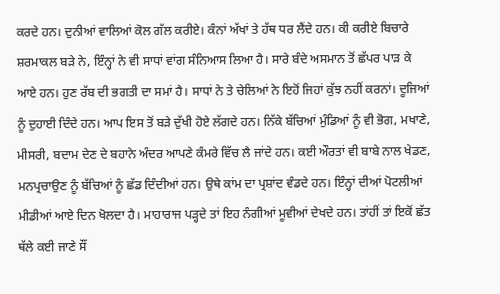ਕਰਦੇ ਹਨ। ਦੁਨੀਆਂ ਵਾਲਿਆਂ ਕੋਲ ਗੱਲ ਕਰੀਏ। ਕੰਨਾਂ ਅੱਖਾਂ ਤੇ ਹੱਥ ਧਰ ਲੈਂਦੇ ਹਨ। ਕੀ ਕਰੀਏ ਬਿਚਾਰੇ ਸ਼ਰਮਾਕਲ ਬੜੇ ਨੇ, ਇੰਨ੍ਹਾਂ ਨੇ ਵੀ ਸਾਧਾਂ ਵਾਂਗ ਸੰਨਿਆਸ ਲਿਆ ਹੈ। ਸਾਰੇ ਬੰਦੇ ਅਸਮਾਨ ਤੋਂ ਛੱਪਰ ਪਾੜ ਕੇ ਆਏ ਹਨ। ਹੁਣ ਰੱਬ ਦੀ ਭਗਤੀ ਦਾ ਸਮਾਂ ਹੈ। ਸਾਧਾਂ ਨੇ ਤੇ ਚੇਲਿਆਂ ਨੇ ਇਹੋਂ ਜਿਹਾਂ ਕੁੱਝ ਨਹੀਂ ਕਰਨਾਂ। ਦੂਜਿਆਂ ਨੂੰ ਦੁਹਾਈ ਦਿੰਦੇ ਹਨ। ਆਪ ਇਸ ਤੋਂ ਬੜੇ ਦੁੱਖੀ ਹੋਏ ਲੱਗਦੇ ਹਨ। ਨਿੱਕੇ ਬੱਚਿਆਂ ਮੁੰਡਿਆਂ ਨੂੰ ਵੀ ਭੋਗ, ਮਖਾਣੇ, ਮੀਸਰੀ, ਬਦਾਮ ਦੇਣ ਦੇ ਬਹਾਨੇ ਅੰਦਰ ਆਪਣੇ ਕੰਮਰੇ ਵਿੱਚ ਲੈ ਜਾਂਦੇ ਹਨ। ਕਈ ਔਰਤਾਂ ਵੀ ਬਾਬੇ ਨਾਲ ਖੇਡਣ, ਮਨਪ੍ਰਚਾਉਣ ਨੂੰ ਬੱਚਿਆਂ ਨੂੰ ਛੱਡ ਦਿੰਦੀਆਂ ਹਨ। ਉਥੇ ਕਾਂਮ ਦਾ ਪ੍ਰਸ਼ਾਂਦ ਵੰਡਦੇ ਹਨ। ਇੰਨ੍ਹਾਂ ਦੀਆਂ ਪੋਟਲੀਆਂ ਮੀਡੀਆਂ ਆਏ ਦਿਨ ਖੋਲਦਾ ਹੈ। ਮਾਹਾਰਾਜ ਪੜ੍ਹਦੇ ਤਾਂ ਇਹ ਨੰਗੀਆਂ ਮੂਵੀਆਂ ਦੇਖਦੇ ਹਨ। ਤਾਂਹੀਂ ਤਾਂ ਇਕੋਂ ਛੱਤ ਥੱਲੇ ਕਈ ਜਾਣੇ ਸੌਂ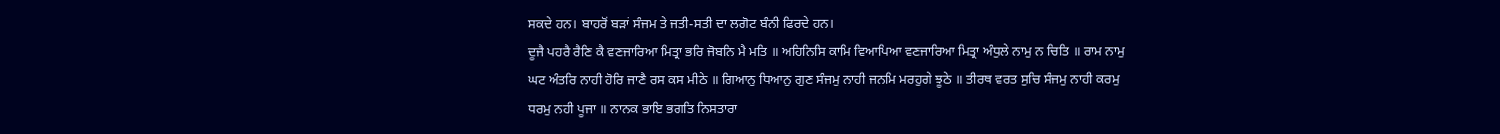ਸਕਦੇ ਹਨ। ਬਾਹਰੋਂ ਬੜਾਂ ਸੰਜਮ ਤੇ ਜਤੀ-ਸਤੀ ਦਾ ਲਗੋਟ ਬੰਨੀ ਫਿਰਦੇ ਹਨ।
ਦੂਜੈ ਪਹਰੈ ਰੈਣਿ ਕੈ ਵਣਜਾਰਿਆ ਮਿਤ੍ਰਾ ਭਰਿ ਜੋਬਨਿ ਮੈ ਮਤਿ ॥ ਅਹਿਨਿਸਿ ਕਾਮਿ ਵਿਆਪਿਆ ਵਣਜਾਰਿਆ ਮਿਤ੍ਰਾ ਅੰਧੁਲੇ ਨਾਮੁ ਨ ਚਿਤਿ ॥ ਰਾਮ ਨਾਮੁ ਘਟ ਅੰਤਰਿ ਨਾਹੀ ਹੋਰਿ ਜਾਣੈ ਰਸ ਕਸ ਮੀਠੇ ॥ ਗਿਆਨੁ ਧਿਆਨੁ ਗੁਣ ਸੰਜਮੁ ਨਾਹੀ ਜਨਮਿ ਮਰਹੁਗੇ ਝੂਠੇ ॥ ਤੀਰਥ ਵਰਤ ਸੁਚਿ ਸੰਜਮੁ ਨਾਹੀ ਕਰਮੁ ਧਰਮੁ ਨਹੀ ਪੂਜਾ ॥ ਨਾਨਕ ਭਾਇ ਭਗਤਿ ਨਿਸਤਾਰਾ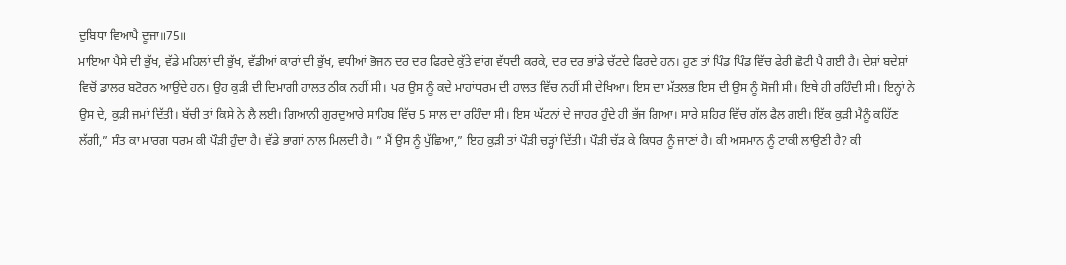ਦੁਬਿਧਾ ਵਿਆਪੈ ਦੂਜਾ॥75॥
ਮਾਇਆ ਪੈਸੇ ਦੀ ਭੁੱਖ, ਵੱਡੇ ਮਹਿਲਾਂ ਦੀ ਭੁੱਖ, ਵੱਡੀਆਂ ਕਾਰਾਂ ਦੀ ਭੁੱਖ, ਵਧੀਆਂ ਭੋਜਨ ਦਰ ਦਰ ਫਿਰਦੇ ਕੁੱਤੇ ਵਾਂਗ ਵੱਧਦੀ ਕਰਕੇ, ਦਰ ਦਰ ਭਾਂਡੇ ਚੱਟਦੇ ਫਿਰਦੇ ਹਨ। ਹੁਣ ਤਾਂ ਪਿੰਡ ਪਿੰਡ ਵਿੱਚ ਫੇਰੀ ਛੋਟੀ ਪੈ ਗਈ ਹੈ। ਦੇਸ਼ਾਂ ਬਦੇਸ਼ਾਂ ਵਿਚੋਂ ਡਾਲਰ ਬਟੋਰਨ ਆਉਂਦੇ ਹਨ। ਉਹ ਕੁੜੀ ਦੀ ਦਿਮਾਗੀ ਹਾਲਤ ਠੀਕ ਨਹੀਂ ਸੀ। ਪਰ ਉਸ ਨੂੰ ਕਦੇ ਮਾਹਾਂਧਰਮ ਦੀ ਹਾਲਤ ਵਿੱਚ ਨਹੀਂ ਸੀ ਦੇਖਿਆ। ਇਸ ਦਾ ਮੱਤਲਭ ਇਸ ਦੀ ਉਸ ਨੂੰ ਸੋਜੀ ਸੀ। ਇਥੇ ਹੀ ਰਹਿੰਦੀ ਸੀ। ਇਨ੍ਹਾਂ ਨੇ ਉਸ ਦੇ, ਕੁੜੀ ਜਮਾਂ ਦਿੱਤੀ। ਬੱਚੀ ਤਾਂ ਕਿਸੇ ਨੇ ਲੈ ਲਈ। ਗਿਆਨੀ ਗੁਰਦੁਆਰੇ ਸਾਹਿਬ ਵਿੱਚ 5 ਸਾਲ ਦਾ ਰਹਿੰਦਾ ਸੀ। ਇਸ ਘੱਟਨਾਂ ਦੇ ਜਾਹਰ ਹੁੰਦੇ ਹੀ ਭੱਜ ਗਿਆ। ਸਾਰੇ ਸ਼ਹਿਰ ਵਿੱਚ ਗੱਲ ਫੈਲ ਗਈ। ਇੱਕ ਕੁੜੀ ਮੈਨੂੰ ਕਹਿੱਣ ਲੱਗੀ,” ਸੰਤ ਕਾ ਮਾਰਗ ਧਰਮ ਕੀ ਪੌੜੀ ਹੁੰਦਾ ਹੈ। ਵੱਡੇ ਭਾਗਾਂ ਨਾਲ ਮਿਲਦੀ ਹੈ। ” ਮੈਂ ਉਸ ਨੂੰ ਪੁੱਛਿਆ,” ਇਹ ਕੁੜੀ ਤਾਂ ਪੌੜੀ ਚੜ੍ਹਾਂ ਦਿੱਤੀ। ਪੌੜੀ ਚੱੜ ਕੇ ਕਿਧਰ ਨੂੰ ਜਾਣਾਂ ਹੈ। ਕੀ ਅਸਮਾਨ ਨੂੰ ਟਾਕੀ ਲਾਉਣੀ ਹੈ? ਕੀ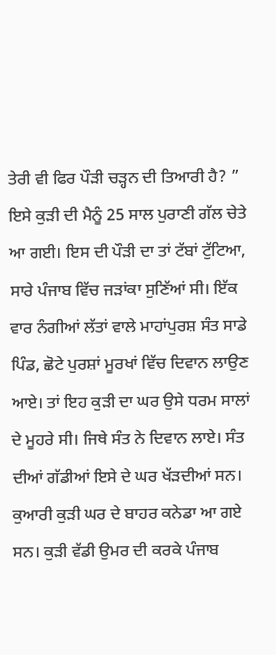ਤੇਰੀ ਵੀ ਫਿਰ ਪੌੜੀ ਚੜ੍ਹਨ ਦੀ ਤਿਆਰੀ ਹੈ? ” ਇਸੇ ਕੁੜੀ ਦੀ ਮੈਨੂੰ 25 ਸਾਲ ਪੁਰਾਣੀ ਗੱਲ ਚੇਤੇ ਆ ਗਈ। ਇਸ ਦੀ ਪੌੜੀ ਦਾ ਤਾਂ ਟੱਬਾਂ ਟੁੱਟਿਆ, ਸਾਰੇ ਪੰਜਾਬ ਵਿੱਚ ਜੜਾਂਕਾ ਸੁਣਿੱਆਂ ਸੀ। ਇੱਕ ਵਾਰ ਨੰਗੀਆਂ ਲੱਤਾਂ ਵਾਲੇ ਮਾਹਾਂਪੁਰਸ਼ ਸੰਤ ਸਾਡੇ ਪਿੰਡ, ਛੋਟੇ ਪੁਰਸ਼ਾਂ ਮੂਰਖਾਂ ਵਿੱਚ ਦਿਵਾਨ ਲਾਉਣ ਆਏ। ਤਾਂ ਇਹ ਕੁੜੀ ਦਾ ਘਰ ਉਸੇ ਧਰਮ ਸਾਲਾਂ ਦੇ ਮੂਹਰੇ ਸੀ। ਜਿਥੇ ਸੰਤ ਨੇ ਦਿਵਾਨ ਲਾਏ। ਸੰਤ ਦੀਆਂ ਗੱਡੀਆਂ ਇਸੇ ਦੇ ਘਰ ਖੱੜਦੀਆਂ ਸਨ। ਕੁਆਰੀ ਕੁੜੀ ਘਰ ਦੇ ਬਾਹਰ ਕਨੇਡਾ ਆ ਗਏ ਸਨ। ਕੁੜੀ ਵੱਡੀ ਉਮਰ ਦੀ ਕਰਕੇ ਪੰਜਾਬ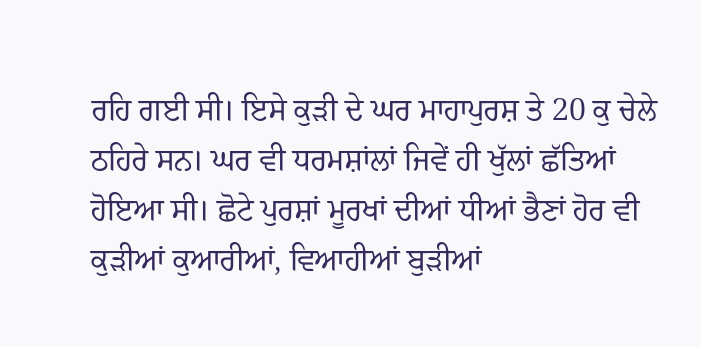ਰਹਿ ਗਈ ਸੀ। ਇਸੇ ਕੁੜੀ ਦੇ ਘਰ ਮਾਹਾਪੁਰਸ਼ ਤੇ 20 ਕੁ ਚੇਲੇ ਠਹਿਰੇ ਸਨ। ਘਰ ਵੀ ਧਰਮਸ਼ਾਂਲਾਂ ਜਿਵੇਂ ਹੀ ਖੁੱਲਾਂ ਛੱਤਿਆਂ ਹੋਇਆ ਸੀ। ਛੋਟੇ ਪੁਰਸ਼ਾਂ ਮੂਰਖਾਂ ਦੀਆਂ ਧੀਆਂ ਭੈਣਾਂ ਹੋਰ ਵੀ ਕੁੜੀਆਂ ਕੁਆਰੀਆਂ, ਵਿਆਹੀਆਂ ਬੁੜੀਆਂ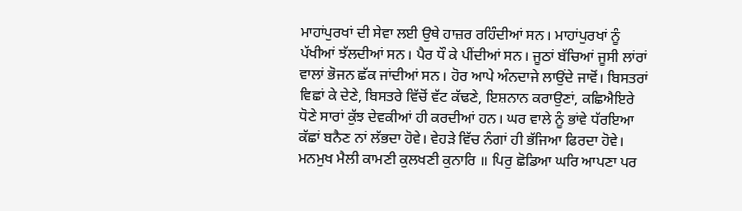ਮਾਹਾਂਪੁਰਖਾਂ ਦੀ ਸੇਵਾ ਲਈ ਉਥੇ ਹਾਜ਼ਰ ਰਹਿੰਦੀਆਂ ਸਨ। ਮਾਹਾਂਪੁਰਖਾਂ ਨੂੰ ਪੱਖੀਆਂ ਝੱਲਦੀਆਂ ਸਨ। ਪੈਰ ਧੌ ਕੇ ਪੀਂਦੀਆਂ ਸਨ। ਜੂਠਾਂ ਬੱਚਿਆਂ ਜੂਸੀ ਲਾਂਰਾਂ ਵਾਲਾਂ ਭੋਜਨ ਛੱਕ ਜਾਂਦੀਆਂ ਸਨ। ਹੋਰ ਆਪੇ ਅੰਨਦਾਜੇ ਲਾਉਂਦੇ ਜਾਵੋਂ। ਬਿਸਤਰਾਂ ਵਿਛਾਂ ਕੇ ਦੇਣੇ, ਬਿਸਤਰੇ ਵਿੱਚੋਂ ਵੱਟ ਕੱਢਣੇ, ਇਸ਼ਨਾਨ ਕਰਾਉਣਾਂ, ਕਛਿਐਇਰੇ ਧੋਣੇ ਸਾਰਾਂ ਕੁੱਝ ਦੇਵਕੀਆਂ ਹੀ ਕਰਦੀਆਂ ਹਨ। ਘਰ ਵਾਲੇ ਨੂੰ ਭਾਂਵੇ ਧੱਰਇਆ ਕੱਛਾਂ ਬਨੈਣ ਨਾਂ ਲੱਭਦਾ ਹੋਵੇ। ਵੇਹੜੇ ਵਿੱਚ ਨੰਗਾਂ ਹੀ ਭੱਜਿਆ ਫਿਰਦਾ ਹੋਵੇ। ਮਨਮੁਖ ਮੈਲੀ ਕਾਮਣੀ ਕੁਲਖਣੀ ਕੁਨਾਰਿ ॥ ਪਿਰੁ ਛੋਡਿਆ ਘਰਿ ਆਪਣਾ ਪਰ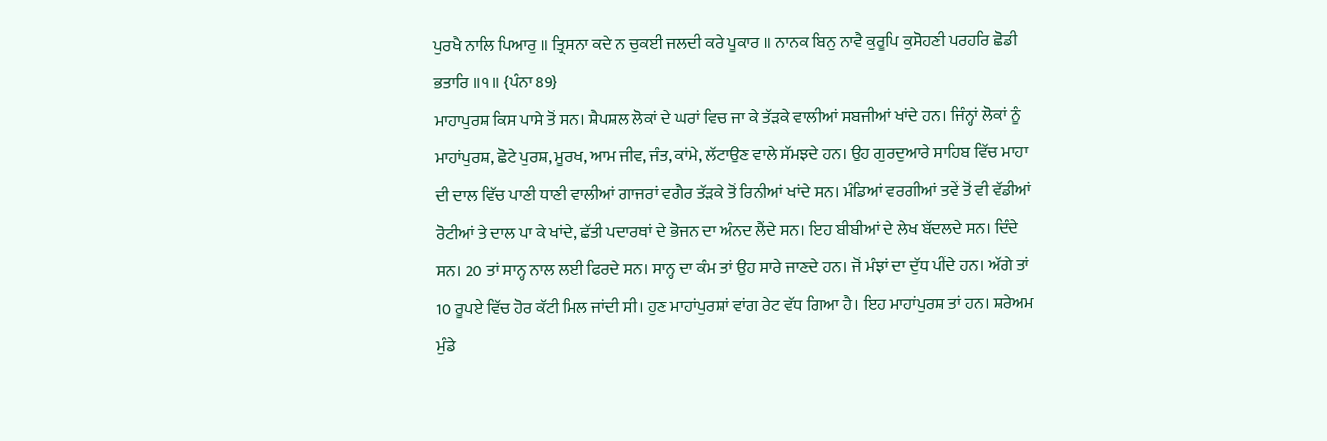ਪੁਰਖੈ ਨਾਲਿ ਪਿਆਰੁ ॥ ਤ੍ਰਿਸਨਾ ਕਦੇ ਨ ਚੁਕਈ ਜਲਦੀ ਕਰੇ ਪੂਕਾਰ ॥ ਨਾਨਕ ਬਿਨੁ ਨਾਵੈ ਕੁਰੂਪਿ ਕੁਸੋਹਣੀ ਪਰਹਰਿ ਛੋਡੀ ਭਤਾਰਿ ॥੧॥ {ਪੰਨਾ 89}
ਮਾਹਾਪੁਰਸ਼ ਕਿਸ ਪਾਸੇ ਤੋਂ ਸਨ। ਸ਼ੈਪਸ਼ਲ ਲੋਕਾਂ ਦੇ ਘਰਾਂ ਵਿਚ ਜਾ ਕੇ ਤੱੜਕੇ ਵਾਲੀਆਂ ਸਬਜੀਆਂ ਖਾਂਦੇ ਹਨ। ਜਿੰਨ੍ਹਾਂ ਲੋਕਾਂ ਨੂੰ ਮਾਹਾਂਪੁਰਸ਼, ਛੋਟੇ ਪੁਰਸ਼, ਮੂਰਖ, ਆਮ ਜੀਵ, ਜੰਤ, ਕਾਂਮੇ, ਲੱਟਾਉਣ ਵਾਲੇ ਸੱਮਝਦੇ ਹਨ। ਉਹ ਗੁਰਦੁਆਰੇ ਸਾਹਿਬ ਵਿੱਚ ਮਾਹਾ ਦੀ ਦਾਲ ਵਿੱਚ ਪਾਣੀ ਧਾਣੀ ਵਾਲੀਆਂ ਗਾਜਰਾਂ ਵਗੈਰ ਤੱੜਕੇ ਤੋਂ ਰਿਨੀਆਂ ਖਾਂਦੇ ਸਨ। ਮੰਡਿਆਂ ਵਰਗੀਆਂ ਤਵੇਂ ਤੋਂ ਵੀ ਵੱਡੀਆਂ ਰੋਟੀਆਂ ਤੇ ਦਾਲ ਪਾ ਕੇ ਖਾਂਦੇ, ਛੱਤੀ ਪਦਾਰਥਾਂ ਦੇ ਭੋਜਨ ਦਾ ਅੰਨਦ ਲੈਂਦੇ ਸਨ। ਇਹ ਬੀਬੀਆਂ ਦੇ ਲੇਖ ਬੱਦਲਦੇ ਸਨ। ਦਿੰਦੇ ਸਨ। 20 ਤਾਂ ਸਾਨ੍ਹ ਨਾਲ ਲਈ ਫਿਰਦੇ ਸਨ। ਸਾਨ੍ਹ ਦਾ ਕੰਮ ਤਾਂ ਉਹ ਸਾਰੇ ਜਾਣਦੇ ਹਨ। ਜੋਂ ਮੰਝਾਂ ਦਾ ਦੁੱਧ ਪੀਂਦੇ ਹਨ। ਅੱਗੇ ਤਾਂ 10 ਰੂਪਏ ਵਿੱਚ ਹੋਰ ਕੱਟੀ ਮਿਲ ਜਾਂਦੀ ਸੀ। ਹੁਣ ਮਾਹਾਂਪੁਰਸ਼ਾਂ ਵਾਂਗ ਰੇਟ ਵੱਧ ਗਿਆ ਹੈ। ਇਹ ਮਾਹਾਂਪੁਰਸ਼ ਤਾਂ ਹਨ। ਸ਼ਰੇਅਮ ਮੁੰਡੇ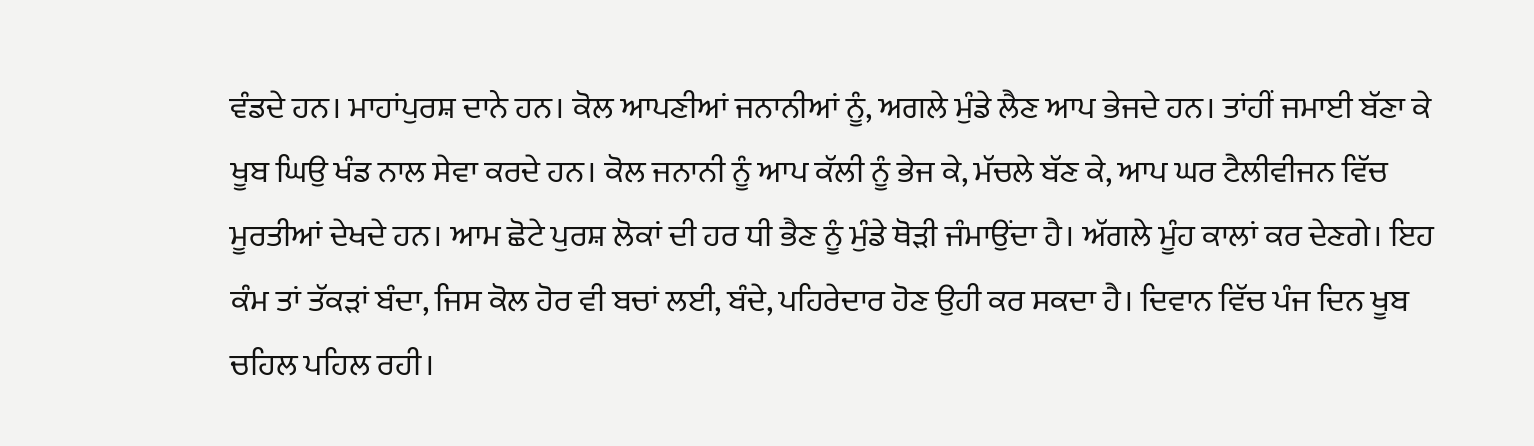ਵੰਡਦੇ ਹਨ। ਮਾਹਾਂਪੁਰਸ਼ ਦਾਨੇ ਹਨ। ਕੋਲ ਆਪਣੀਆਂ ਜਨਾਨੀਆਂ ਨੂੰ, ਅਗਲੇ ਮੁੰਡੇ ਲੈਣ ਆਪ ਭੇਜਦੇ ਹਨ। ਤਾਂਹੀਂ ਜਮਾਈ ਬੱਣਾ ਕੇ ਖੂਬ ਘਿਉ ਖੰਡ ਨਾਲ ਸੇਵਾ ਕਰਦੇ ਹਨ। ਕੋਲ ਜਨਾਨੀ ਨੂੰ ਆਪ ਕੱਲੀ ਨੂੰ ਭੇਜ ਕੇ, ਮੱਚਲੇ ਬੱਣ ਕੇ, ਆਪ ਘਰ ਟੈਲੀਵੀਜਨ ਵਿੱਚ ਮੂਰਤੀਆਂ ਦੇਖਦੇ ਹਨ। ਆਮ ਛੋਟੇ ਪੁਰਸ਼ ਲੋਕਾਂ ਦੀ ਹਰ ਧੀ ਭੈਣ ਨੂੰ ਮੁੰਡੇ ਥੋੜੀ ਜੰਮਾਉਂਦਾ ਹੈ। ਅੱਗਲੇ ਮੂੰਹ ਕਾਲਾਂ ਕਰ ਦੇਣਗੇ। ਇਹ ਕੰਮ ਤਾਂ ਤੱਕੜਾਂ ਬੰਦਾ, ਜਿਸ ਕੋਲ ਹੋਰ ਵੀ ਬਚਾਂ ਲਈ, ਬੰਦੇ, ਪਹਿਰੇਦਾਰ ਹੋਣ ਉਹੀ ਕਰ ਸਕਦਾ ਹੈ। ਦਿਵਾਨ ਵਿੱਚ ਪੰਜ ਦਿਨ ਖੂਬ ਚਹਿਲ ਪਹਿਲ ਰਹੀ।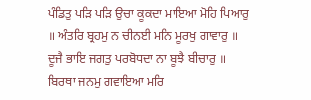ਪੰਡਿਤੁ ਪੜਿ ਪੜਿ ਉਚਾ ਕੂਕਦਾ ਮਾਇਆ ਮੋਹਿ ਪਿਆਰੁ ॥ ਅੰਤਰਿ ਬ੍ਰਹਮੁ ਨ ਚੀਨਈ ਮਨਿ ਮੂਰਖੁ ਗਾਵਾਰੁ ॥ ਦੂਜੈ ਭਾਇ ਜਗਤੁ ਪਰਬੋਧਦਾ ਨਾ ਬੂਝੈ ਬੀਚਾਰੁ ॥ ਬਿਰਥਾ ਜਨਮੁ ਗਵਾਇਆ ਮਰਿ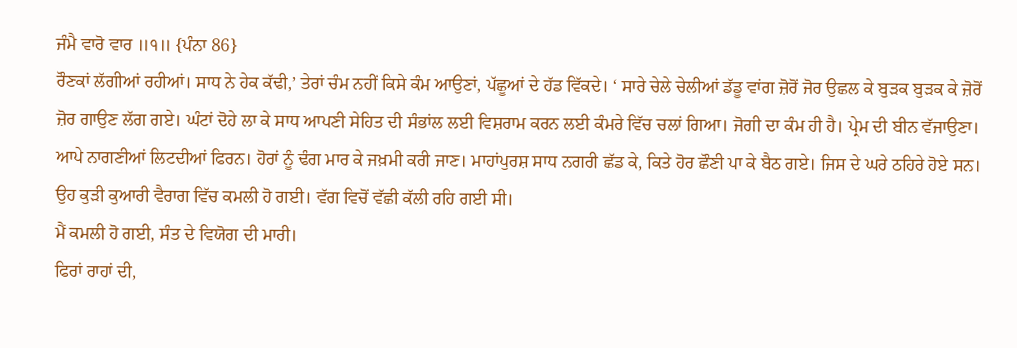ਜੰਮੈ ਵਾਰੋ ਵਾਰ ॥੧॥ {ਪੰਨਾ 86}
ਰੌਣਕਾਂ ਲੱਗੀਆਂ ਰਹੀਆਂ। ਸਾਧ ਨੇ ਹੇਕ ਕੱਢੀ,’ ਤੇਰਾਂ ਚੰਮ ਨਹੀਂ ਕਿਸੇ ਕੰਮ ਆਉਣਾਂ, ਪੱਛੂਆਂ ਦੇ ਹੱਡ ਵਿੱਕਦੇ। ‘ ਸਾਰੇ ਚੇਲੇ ਚੇਲੀਆਂ ਡੱਡੂ ਵਾਂਗ ਜ਼ੋਰੋਂ ਜੋਰ ਉਛਲ ਕੇ ਬੁੜਕ ਬੁੜਕ ਕੇ ਜ਼ੋਰੋਂ ਜ਼ੋਰ ਗਾਉਣ ਲੱਗ ਗਏ। ਘੰਟਾਂ ਦੋਹੇ ਲਾ ਕੇ ਸਾਧ ਆਪਣੀ ਸੇਹਿਤ ਦੀ ਸੰਭਾਂਲ ਲਈ ਵਿਸ਼ਰਾਮ ਕਰਨ ਲਈ ਕੰਮਰੇ ਵਿੱਚ ਚਲਾਂ ਗਿਆ। ਜੋਗੀ ਦਾ ਕੰਮ ਹੀ ਹੈ। ਪ੍ਰੇਮ ਦੀ ਬੀਨ ਵੱਜਾਉਣਾ। ਆਪੇ ਨਾਗਣੀਆਂ ਲਿਟਦੀਆਂ ਫਿਰਨ। ਹੋਰਾਂ ਨੂੰ ਢੰਗ ਮਾਰ ਕੇ ਜਖ਼ਮੀ ਕਰੀ ਜਾਣ। ਮਾਹਾਂਪੁਰਸ਼ ਸਾਧ ਨਗਰੀ ਛੱਡ ਕੇ, ਕਿਤੇ ਹੋਰ ਛੌਣੀ ਪਾ ਕੇ ਬੈਠ ਗਏ। ਜਿਸ ਦੇ ਘਰੇ ਠਹਿਰੇ ਹੋਏ ਸਨ। ਉਹ ਕੁੜੀ ਕੁਆਰੀ ਵੈਰਾਗ ਵਿੱਚ ਕਮਲੀ ਹੋ ਗਈ। ਵੱਗ ਵਿਚੋਂ ਵੱਛੀ ਕੱਲੀ ਰਹਿ ਗਈ ਸੀ।
ਮੈਂ ਕਮਲੀ ਹੋ ਗਈ, ਸੰਤ ਦੇ ਵਿਯੋਗ ਦੀ ਮਾਰੀ।
ਫਿਰਾਂ ਰਾਹਾਂ ਦੀ,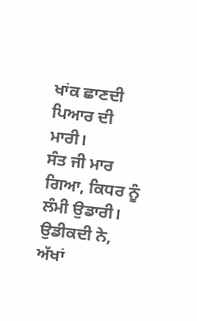ਖਾਂਕ ਛਾਣਦੀ ਪਿਆਰ ਦੀ ਮਾਰੀ।
ਸੰਤ ਜੀ ਮਾਰ ਗਿਆ, ਕਿਧਰ ਨੂੰ ਲੰਮੀ ਉਡਾਰੀ।
ਉਡੀਕਦੀ ਨੇ, ਅੱਖਾਂ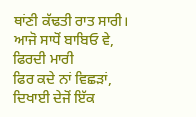ਥਾਂਣੀ ਕੱਢਤੀ ਰਾਤ ਸਾਰੀ।
ਆਜੋ ਸਾਧੋਂ ਬਾਬਿਓ ਵੇ, ਫਿਰਦੀ ਮਾਰੀ
ਫਿਰ ਕਦੇ ਨਾਂ ਵਿਛੜਾਂ, ਦਿਖਾਈ ਦੇਜੋਂ ਇੱਕ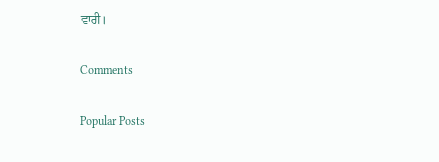ਵਾਰੀ।

Comments

Popular Posts